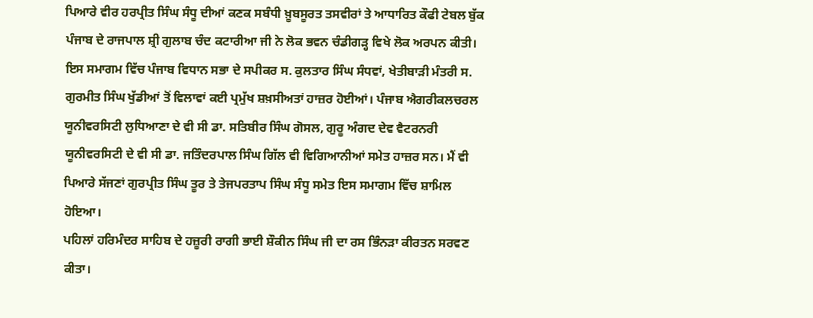ਪਿਆਰੇ ਵੀਰ ਹਰਪ੍ਰੀਤ ਸਿੰਘ ਸੰਧੂ ਦੀਆਂ ਕਣਕ ਸਬੰਧੀ ਖ਼ੂਬਸੂਰਤ ਤਸਵੀਰਾਂ ਤੇ ਆਧਾਰਿਤ ਕੌਫੀ ਟੇਬਲ ਬੁੱਕ ਪੰਜਾਬ ਦੇ ਰਾਜਪਾਲ ਸ਼੍ਰੀ ਗੁਲਾਬ ਚੰਦ ਕਟਾਰੀਆ ਜੀ ਨੇ ਲੋਕ ਭਵਨ ਚੰਡੀਗੜ੍ਹ ਵਿਖੇ ਲੋਕ ਅਰਪਨ ਕੀਤੀ।
ਇਸ ਸਮਾਗਮ ਵਿੱਚ ਪੰਜਾਬ ਵਿਧਾਨ ਸਭਾ ਦੇ ਸਪੀਕਰ ਸ. ਕੁਲਤਾਰ ਸਿੰਘ ਸੰਧਵਾਂ, ਖੇਤੀਬਾੜੀ ਮੰਤਰੀ ਸ. ਗੁਰਮੀਤ ਸਿੰਘ ਖੁੱਡੀਆਂ ਤੋਂ ਵਿਲਾਵਾਂ ਕਈ ਪ੍ਰਮੁੱਖ ਸ਼ਖ਼ਸੀਅਤਾਂ ਹਾਜ਼ਰ ਹੋਈਆਂ। ਪੰਜਾਬ ਐਗਰੀਕਲਚਰਲ ਯੂਨੀਵਰਸਿਟੀ ਲੁਧਿਆਣਾ ਦੇ ਵੀ ਸੀ ਡਾ. ਸਤਿਬੀਰ ਸਿੰਘ ਗੋਸਲ, ਗੁਰੂ ਅੰਗਦ ਦੇਵ ਵੈਟਰਨਰੀ ਯੂਨੀਵਰਸਿਟੀ ਦੇ ਵੀ ਸੀ ਡਾ. ਜਤਿੰਦਰਪਾਲ ਸਿੰਘ ਗਿੱਲ ਵੀ ਵਿਗਿਆਨੀਆਂ ਸਮੇਤ ਹਾਜ਼ਰ ਸਨ। ਮੈਂ ਵੀ ਪਿਆਰੇ ਸੱਜਣਾਂ ਗੁਰਪ੍ਰੀਤ ਸਿੰਘ ਤੂਰ ਤੇ ਤੇਜਪਰਤਾਪ ਸਿੰਘ ਸੰਧੂ ਸਮੇਤ ਇਸ ਸਮਾਗਮ ਵਿੱਚ ਸ਼ਾਮਿਲ ਹੋਇਆ।
ਪਹਿਲਾਂ ਹਰਿਮੰਦਰ ਸਾਹਿਬ ਦੇ ਹਜ਼ੂਰੀ ਰਾਗੀ ਭਾਈ ਸ਼ੌਕੀਨ ਸਿੰਘ ਜੀ ਦਾ ਰਸ ਭਿੰਨੜਾ ਕੀਰਤਨ ਸਰਵਣ ਕੀਤਾ।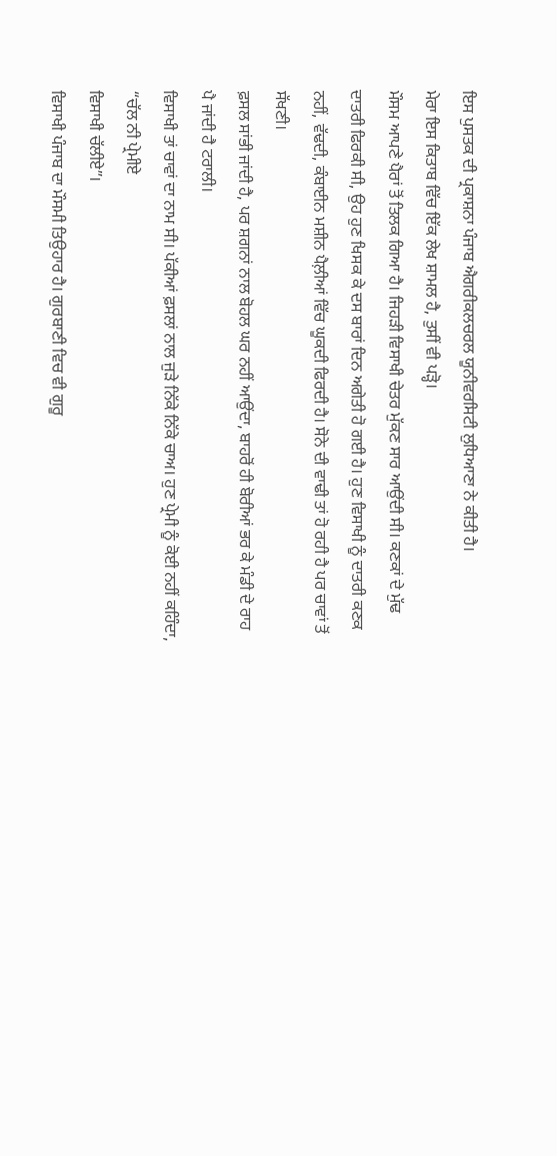ਇਸ ਪੁਸਤਕ ਦੀ ਪ੍ਰਕਾਸ਼ਨਾ ਪੰਜਾਬ ਐਗਰੀਕਲਚਰਲ ਯੂਨੀਵਰਸਿਟੀ ਲੁਧਿਆਣਾ ਨੇ ਕੀਤੀ ਹੈ।
ਮੇਰਾ ਇਸ ਕਿਤਾਬ ਵਿੱਚ ਇੱਕ ਲੇਖ ਸ਼ਾਮਲ ਹੈ, ਤੁਸੀਂ ਵੀ ਪੜ੍ਹੋ।
ਮੌਸਮ ਆਪਣੇ ਪੈਰਾਂ ਤੋਂ ਤਿਲਕ ਗਿਆ ਹੈ। ਜਿਹੜੀ ਵਿਸਾਖੀ ਚੇਤਰ ਮੁੱਕਣ ਸਾਰ ਆਉਂਦੀ ਸੀ। ਕਣਕਾਂ ਦੇ ਮੁੱਢ ਦਾਤਰੀ ਫਿਰਕੀ ਸੀ, ਉਹ ਹੁਣ ਖਿਸਕ ਕੇ ਦਸ ਬਾਰਾਂ ਦਿਨ ਅਗੇਤੀ ਹੋ ਗਈ ਹੈ। ਹੁਣ ਵਿਸਾਖੀ ਨੂੰ ਦਾਤਰੀ ਕਣਕ ਨਹੀਂ, ਵੱਢਦੀ, ਕੰਬਾਈਨ ਮਸ਼ੀਨ ਪੈਲ਼ੀਆਂ ਵਿੱਚ ਘੂਕਦੀ ਫਿਰਦੀ ਹੈ। ਸੋਨੇ ਦੀ ਵਾਢੀ ਤਾਂ ਹੋ ਰਹੀ ਹੈ ਪਰ ਚਾਵਾਂ ਤੋਂ ਸੱਖਣੀ।
ਫ਼ਸਲ ਸਾਂਭੀ ਜਾਂਦੀ ਹੈ, ਪਰ ਸ਼ਗਨਾਂ ਨਾਲ ਬੋਹਲ ਘਰ ਨਹੀਂ ਆਉਂਦਾ, ਬਾਹਰੋਂ ਹੀ ਬੋਰੀਆਂ ਭਰ ਕੇ ਮੰਡੀ ਦੇ ਰਾਹ ਪੈ ਜਾਂਦੀ ਹੈ ਟਰਾਲੀ।
ਵਿਸਾਖੀ ਤਾਂ ਚਾਵਾਂ ਦਾ ਨਾਮ ਸੀ। ਪੱਕੀਆਂ ਫ਼ਸਲਾਂ ਨਾਲ ਜੁੜੇ ਨਿੱਕੇ ਨਿੱਕੇ ਚਾਅ। ਹੁਣ ਪ੍ਰੇਮੀ ਨੂੰ ਕੋਈ ਨਹੀਂ ਕਹਿੰਦਾ,
“ਚੱਲ ਨੀ ਪ੍ਰੇਮੀਏ
ਵਿਸਾਖੀ ਚੱਲੀਏ”।
ਵਿਸਾਖੀ ਪੰਜਾਬ ਦਾ ਮੌਸਮੀ ਤਿਉਹਾਰ ਹੈ। ਗੁਰਬਾਣੀ ਵਿਚ ਵੀ ਗੁਰੂ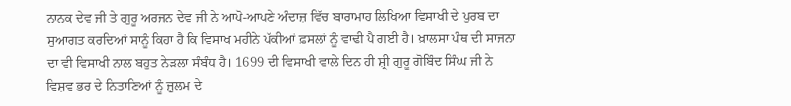ਨਾਨਕ ਦੇਵ ਜੀ ਤੇ ਗੁਰੂ ਅਰਜਨ ਦੇਵ ਜੀ ਨੇ ਆਪੋ-ਆਪਣੇ ਅੰਦਾਜ਼ ਵਿੱਚ ਬਾਰਾਮਾਹ ਲਿਖਿਆ ਵਿਸਾਖੀ ਦੇ ਪੁਰਬ ਦਾ ਸੁਆਗਤ ਕਰਦਿਆਂ ਸਾਨੂੰ ਕਿਹਾ ਹੈ ਕਿ ਵਿਸਾਖ ਮਹੀਨੇ ਪੱਕੀਆਂ ਫ਼ਸਲਾਂ ਨੂੰ ਵਾਢੀ ਪੈ ਗਈ ਹੈ। ਖ਼ਾਲਸਾ ਪੰਥ ਦੀ ਸਾਜਨਾ ਦਾ ਵੀ ਵਿਸਾਖੀ ਨਾਲ ਬਹੁਤ ਨੇੜਲਾ ਸੰਬੰਧ ਹੈ। 1699 ਦੀ ਵਿਸਾਖੀ ਵਾਲੇ ਦਿਨ ਹੀ ਸ਼੍ਰੀ ਗੁਰੂ ਗੋਬਿੰਦ ਸਿੰਘ ਜੀ ਨੇ ਵਿਸ਼ਵ ਭਰ ਦੇ ਨਿਤਾਣਿਆਂ ਨੂੰ ਜ਼ੁਲਮ ਦੇ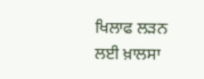ਖਿਲਾਫ ਲੜਨ ਲਈ ਖ਼ਾਲਸਾ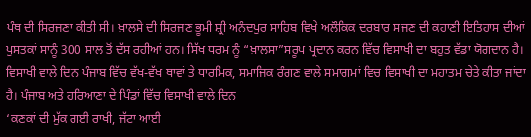ਪੰਥ ਦੀ ਸਿਰਜਣਾ ਕੀਤੀ ਸੀ। ਖ਼ਾਲਸੇ ਦੀ ਸਿਰਜਣ ਭੂਮੀ ਸ਼੍ਰੀ ਅਨੰਦਪੁਰ ਸਾਹਿਬ ਵਿਖੇ ਅਲੌਕਿਕ ਦਰਬਾਰ ਸਜਣ ਦੀ ਕਹਾਣੀ ਇਤਿਹਾਸ ਦੀਆਂ ਪੁਸਤਕਾਂ ਸਾਨੂੰ 300 ਸਾਲ ਤੋਂ ਦੱਸ ਰਹੀਆਂ ਹਨ। ਸਿੱਖ ਧਰਮ ਨੂੰ “ਖ਼ਾਲਸਾ”ਸਰੂਪ ਪ੍ਰਦਾਨ ਕਰਨ ਵਿੱਚ ਵਿਸਾਖੀ ਦਾ ਬਹੁਤ ਵੱਡਾ ਯੋਗਦਾਨ ਹੈ। ਵਿਸਾਖੀ ਵਾਲੇ ਦਿਨ ਪੰਜਾਬ ਵਿੱਚ ਵੱਖ-ਵੱਖ ਥਾਵਾਂ ਤੇ ਧਾਰਮਿਕ, ਸਮਾਜਿਕ ਰੰਗਣ ਵਾਲੇ ਸਮਾਗਮਾਂ ਵਿਚ ਵਿਸਾਖੀ ਦਾ ਮਹਾਤਮ ਚੇਤੇ ਕੀਤਾ ਜਾਂਦਾ ਹੈ। ਪੰਜਾਬ ਅਤੇ ਹਰਿਆਣਾ ਦੇ ਪਿੰਡਾਂ ਵਿੱਚ ਵਿਸਾਖੀ ਵਾਲੇ ਦਿਨ
‘ਕਣਕਾਂ ਦੀ ਮੁੱਕ ਗਈ ਰਾਖੀ, ਜੱਟਾ ਆਈ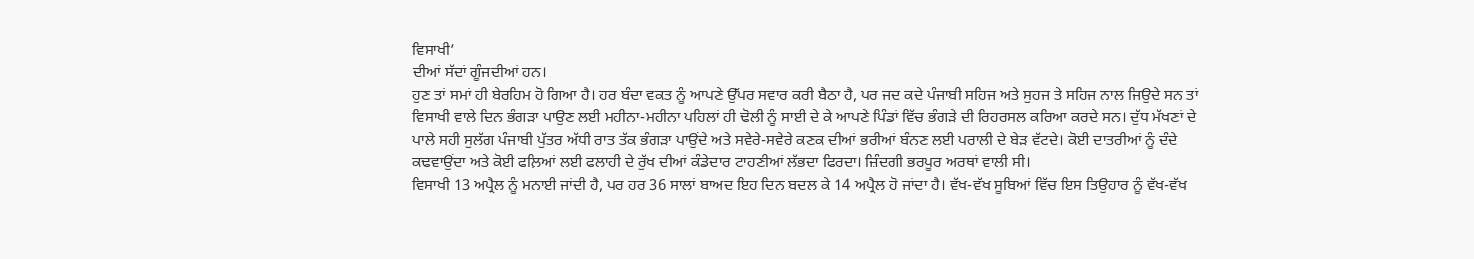ਵਿਸਾਖੀ’
ਦੀਆਂ ਸੱਦਾਂ ਗੂੰਜਦੀਆਂ ਹਨ।
ਹੁਣ ਤਾਂ ਸਮਾਂ ਹੀ ਬੇਰਹਿਮ ਹੋ ਗਿਆ ਹੈ। ਹਰ ਬੰਦਾ ਵਕਤ ਨੂੰ ਆਪਣੇ ਉੱਪਰ ਸਵਾਰ ਕਰੀ ਬੈਠਾ ਹੈ, ਪਰ ਜਦ ਕਦੇ ਪੰਜਾਬੀ ਸਹਿਜ ਅਤੇ ਸੁਹਜ ਤੇ ਸਹਿਜ ਨਾਲ ਜਿਉਦੇ ਸਨ ਤਾਂ ਵਿਸਾਖੀ ਵਾਲੇ ਦਿਨ ਭੰਗੜਾ ਪਾਉਣ ਲਈ ਮਹੀਨਾ-ਮਹੀਨਾ ਪਹਿਲਾਂ ਹੀ ਢੋਲੀ ਨੂੰ ਸਾਈ ਦੇ ਕੇ ਆਪਣੇ ਪਿੰਡਾਂ ਵਿੱਚ ਭੰਗੜੇ ਦੀ ਰਿਹਰਸਲ ਕਰਿਆ ਕਰਦੇ ਸਨ। ਦੁੱਧ ਮੱਖਣਾਂ ਦੇ ਪਾਲੇ ਸਹੀ ਸੁਲੱਗ ਪੰਜਾਬੀ ਪੁੱਤਰ ਅੱਧੀ ਰਾਤ ਤੱਕ ਭੰਗੜਾ ਪਾਉਂਦੇ ਅਤੇ ਸਵੇਰੇ-ਸਵੇਰੇ ਕਣਕ ਦੀਆਂ ਭਰੀਆਂ ਬੰਨਣ ਲਈ ਪਰਾਲੀ ਦੇ ਬੇੜ ਵੱਟਦੇ। ਕੋਈ ਦਾਤਰੀਆਂ ਨੂੰ ਦੰਦੇ ਕਢਵਾਉਂਦਾ ਅਤੇ ਕੋਈ ਫਲ਼ਿਆਂ ਲਈ ਫਲਾਹੀ ਦੇ ਰੁੱਖ ਦੀਆਂ ਕੰਡੇਦਾਰ ਟਾਹਣੀਆਂ ਲੱਭਦਾ ਫਿਰਦਾ। ਜ਼ਿੰਦਗੀ ਭਰਪੂਰ ਅਰਥਾਂ ਵਾਲੀ ਸੀ।
ਵਿਸਾਖੀ 13 ਅਪ੍ਰੈਲ ਨੂੰ ਮਨਾਈ ਜਾਂਦੀ ਹੈ, ਪਰ ਹਰ 36 ਸਾਲਾਂ ਬਾਅਦ ਇਹ ਦਿਨ ਬਦਲ ਕੇ 14 ਅਪ੍ਰੈਲ ਹੋ ਜਾਂਦਾ ਹੈ। ਵੱਖ-ਵੱਖ ਸੂਬਿਆਂ ਵਿੱਚ ਇਸ ਤਿਉਹਾਰ ਨੂੰ ਵੱਖ-ਵੱਖ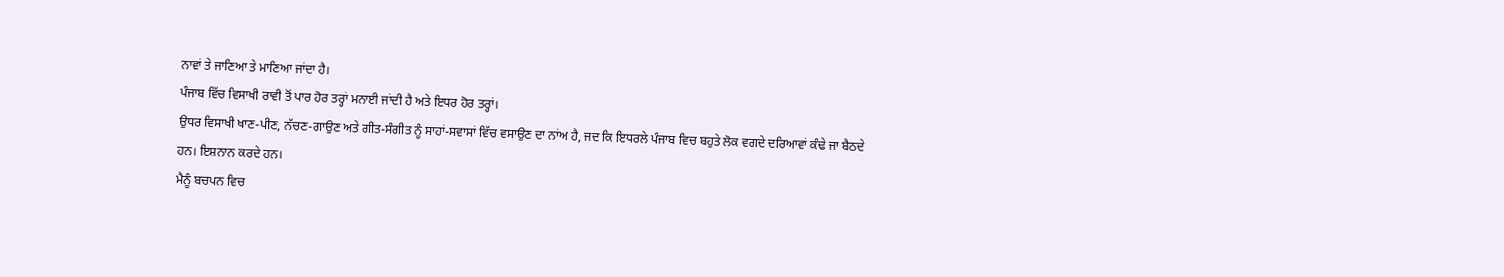ਨਾਵਾਂ ਤੇ ਜਾਣਿਆ ਤੇ ਮਾਣਿਆ ਜਾਂਦਾ ਹੈ।
ਪੰਜਾਬ ਵਿੱਚ ਵਿਸਾਖੀ ਰਾਵੀ ਤੋਂ ਪਾਰ ਹੋਰ ਤਰ੍ਹਾਂ ਮਨਾਈ ਜਾਂਦੀ ਹੈ ਅਤੇ ਇਧਰ ਹੋਰ ਤਰ੍ਹਾਂ।
ਉਧਰ ਵਿਸਾਖੀ ਖਾਣ-ਪੀਣ, ਨੱਚਣ-ਗਾਉਣ ਅਤੇ ਗੀਤ-ਸੰਗੀਤ ਨੂੰ ਸਾਹਾਂ-ਸਵਾਸਾਂ ਵਿੱਚ ਵਸਾਉਣ ਦਾ ਨਾਂਅ ਹੈ, ਜਦ ਕਿ ਇਧਰਲੇ ਪੰਜਾਬ ਵਿਚ ਬਹੁਤੇ ਲੋਕ ਵਗਦੇ ਦਰਿਆਵਾਂ ਕੰਢੇ ਜਾ ਬੈਠਦੇ ਹਨ। ਇਸ਼ਨਾਨ ਕਰਦੇ ਹਨ।
ਮੈਨੂੰ ਬਚਪਨ ਵਿਚ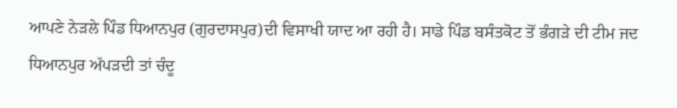ਆਪਣੇ ਨੇੜਲੇ ਪਿੰਡ ਧਿਆਨਪੁਰ (ਗੁਰਦਾਸਪੁਰ)ਦੀ ਵਿਸਾਖੀ ਯਾਦ ਆ ਰਹੀ ਹੈ। ਸਾਡੇ ਪਿੰਡ ਬਸੰਤਕੋਟ ਤੋਂ ਭੰਗੜੇ ਦੀ ਟੀਮ ਜਦ ਧਿਆਨਪੁਰ ਅੱਪੜਦੀ ਤਾਂ ਚੰਦੂ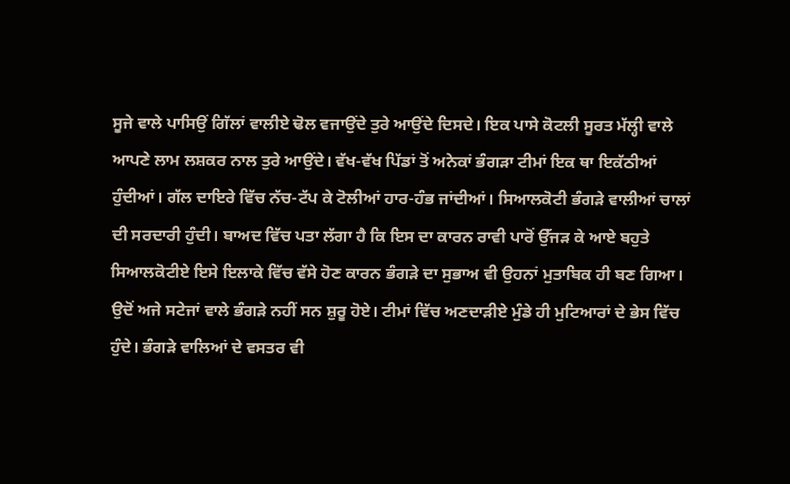ਸੂਜੇ ਵਾਲੇ ਪਾਸਿਉਂ ਗਿੱਲਾਂ ਵਾਲੀਏ ਢੋਲ ਵਜਾਉਂਦੇ ਤੁਰੇ ਆਉਂਦੇ ਦਿਸਦੇ। ਇਕ ਪਾਸੇ ਕੋਟਲੀ ਸੂਰਤ ਮੱਲ੍ਹੀ ਵਾਲੇ ਆਪਣੇ ਲਾਮ ਲਸ਼ਕਰ ਨਾਲ ਤੁਰੇ ਆਉਂਦੇ। ਵੱਖ-ਵੱਖ ਪਿੱਡਾਂ ਤੋਂ ਅਨੇਕਾਂ ਭੰਗੜਾ ਟੀਮਾਂ ਇਕ ਥਾ ਇਕੱਠੀਆਂ ਹੁੰਦੀਆਂ। ਗੱਲ ਦਾਇਰੇ ਵਿੱਚ ਨੱਚ-ਟੱਪ ਕੇ ਟੋਲੀਆਂ ਹਾਰ-ਹੰਭ ਜਾਂਦੀਆਂ। ਸਿਆਲਕੋਟੀ ਭੰਗੜੇ ਵਾਲੀਆਂ ਚਾਲਾਂ ਦੀ ਸਰਦਾਰੀ ਹੁੰਦੀ। ਬਾਅਦ ਵਿੱਚ ਪਤਾ ਲੱਗਾ ਹੈ ਕਿ ਇਸ ਦਾ ਕਾਰਨ ਰਾਵੀ ਪਾਰੋਂ ਉੱਜੜ ਕੇ ਆਏ ਬਹੁਤੇ ਸਿਆਲਕੋਟੀਏ ਇਸੇ ਇਲਾਕੇ ਵਿੱਚ ਵੱਸੇ ਹੋਣ ਕਾਰਨ ਭੰਗੜੇ ਦਾ ਸੁਭਾਅ ਵੀ ਉਹਨਾਂ ਮੁਤਾਬਿਕ ਹੀ ਬਣ ਗਿਆ।
ਉਦੋਂ ਅਜੇ ਸਟੇਜਾਂ ਵਾਲੇ ਭੰਗੜੇ ਨਹੀਂ ਸਨ ਸ਼ੁਰੂ ਹੋਏ। ਟੀਮਾਂ ਵਿੱਚ ਅਣਦਾੜੀਏ ਮੁੰਡੇ ਹੀ ਮੁਟਿਆਰਾਂ ਦੇ ਭੇਸ ਵਿੱਚ ਹੁੰਦੇ। ਭੰਗੜੇ ਵਾਲਿਆਂ ਦੇ ਵਸਤਰ ਵੀ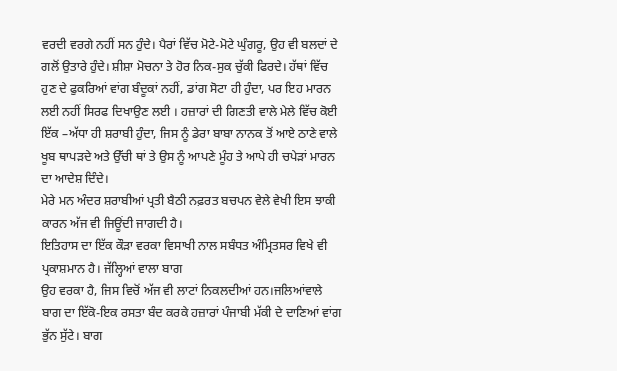ਵਰਦੀ ਵਰਗੇ ਨਹੀਂ ਸਨ ਹੁੰਦੇ। ਪੈਰਾਂ ਵਿੱਚ ਮੋਟੇ-ਮੋਟੇ ਘੁੰਗਰੂ, ਉਹ ਵੀ ਬਲਦਾਂ ਦੇ ਗਲੋਂ ਉਤਾਰੇ ਹੁੰਦੇ। ਸ਼ੀਸ਼ਾ ਮੋਚਨਾ ਤੇ ਹੋਰ ਨਿਕ-ਸੁਕ ਚੁੱਕੀ ਫਿਰਦੇ। ਹੱਥਾਂ ਵਿੱਚ ਹੁਣ ਦੇ ਫੁਕਰਿਆਂ ਵਾਂਗ ਬੰਦੂਕਾਂ ਨਹੀਂ, ਡਾਂਗ ਸੋਟਾ ਹੀ ਹੁੰਦਾ, ਪਰ ਇਹ ਮਾਰਨ ਲਈ ਨਹੀਂ ਸਿਰਫ ਦਿਖਾਉਣ ਲਈ । ਹਜ਼ਾਰਾਂ ਦੀ ਗਿਣਤੀ ਵਾਲੇ ਮੇਲੇ ਵਿੱਚ ਕੋਈ ਇੱਕ –ਅੱਧਾ ਹੀ ਸ਼ਰਾਬੀ ਹੁੰਦਾ, ਜਿਸ ਨੂੰ ਡੇਰਾ ਬਾਬਾ ਨਾਨਕ ਤੋਂ ਆਏ ਠਾਣੇ ਵਾਲੇ ਖੂਬ ਥਾਪੜਦੇ ਅਤੇ ਉੱਚੀ ਥਾਂ ਤੇ ਉਸ ਨੂੰ ਆਪਣੇ ਮੂੰਹ ਤੇ ਆਪੇ ਹੀ ਚਪੇੜਾਂ ਮਾਰਨ ਦਾ ਆਦੇਸ਼ ਦਿੰਦੇ।
ਮੇਰੇ ਮਨ ਅੰਦਰ ਸ਼ਰਾਬੀਆਂ ਪ੍ਰਤੀ ਬੈਠੀ ਨਫ਼ਰਤ ਬਚਪਨ ਵੇਲੇ ਵੇਖੀ ਇਸ ਝਾਕੀ ਕਾਰਨ ਅੱਜ ਵੀ ਜਿਊਂਦੀ ਜਾਗਦੀ ਹੈ।
ਇਤਿਹਾਸ ਦਾ ਇੱਕ ਕੌੜਾ ਵਰਕਾ ਵਿਸਾਖੀ ਨਾਲ ਸਬੰਧਤ ਅੰਮ੍ਰਿਤਸਰ ਵਿਖੇ ਵੀ ਪ੍ਰਕਾਸ਼ਮਾਨ ਹੈ। ਜੱਲ੍ਹਿਆਂ ਵਾਲਾ ਬਾਗ
ਉਹ ਵਰਕਾ ਹੈ, ਜਿਸ ਵਿਚੋਂ ਅੱਜ ਵੀ ਲਾਟਾਂ ਨਿਕਲਦੀਆਂ ਹਨ।ਜਲਿਆਂਵਾਲੇ ਬਾਗ ਦਾ ਇੱਕੋ-ਇਕ ਰਸਤਾ ਬੰਦ ਕਰਕੇ ਹਜ਼ਾਰਾਂ ਪੰਜਾਬੀ ਮੱਕੀ ਦੇ ਦਾਣਿਆਂ ਵਾਂਗ ਭੁੱਨ ਸੁੱਟੇ। ਬਾਗ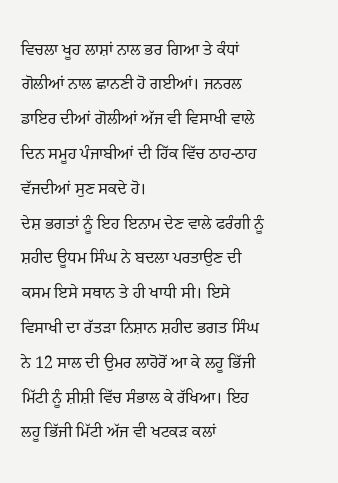ਵਿਚਲਾ ਖੂਹ ਲਾਸ਼ਾਂ ਨਾਲ ਭਰ ਗਿਆ ਤੇ ਕੰਧਾਂ ਗੋਲੀਆਂ ਨਾਲ ਛਾਨਣੀ ਹੋ ਗਈਆਂ। ਜਨਰਲ ਡਾਇਰ ਦੀਆਂ ਗੋਲੀਆਂ ਅੱਜ ਵੀ ਵਿਸਾਖੀ ਵਾਲੇ ਦਿਨ ਸਮੂਹ ਪੰਜਾਬੀਆਂ ਦੀ ਹਿੱਕ ਵਿੱਚ ਠਾਹ-ਠਾਹ ਵੱਜਦੀਆਂ ਸੁਣ ਸਕਦੇ ਹੋ।
ਦੇਸ਼ ਭਗਤਾਂ ਨੂੰ ਇਹ ਇਨਾਮ ਦੇਣ ਵਾਲੇ ਫਰੰਗੀ ਨੂੰ ਸ਼ਹੀਦ ਊਧਮ ਸਿੰਘ ਨੇ ਬਦਲਾ ਪਰਤਾਉਣ ਦੀ ਕਸਮ ਇਸੇ ਸਥਾਨ ਤੇ ਹੀ ਖਾਧੀ ਸੀ। ਇਸੇ ਵਿਸਾਖੀ ਦਾ ਰੱਤੜਾ ਨਿਸ਼ਾਨ ਸ਼ਹੀਦ ਭਗਤ ਸਿੰਘ ਨੇ 12 ਸਾਲ ਦੀ ਉਮਰ ਲਾਹੋਰੋਂ ਆ ਕੇ ਲਹੂ ਭਿੱਜੀ ਮਿੱਟੀ ਨੂੰ ਸ਼ੀਸ਼ੀ ਵਿੱਚ ਸੰਭਾਲ ਕੇ ਰੱਖਿਆ। ਇਹ ਲਹੂ ਭਿੱਜੀ ਮਿੱਟੀ ਅੱਜ ਵੀ ਖਟਕੜ ਕਲਾਂ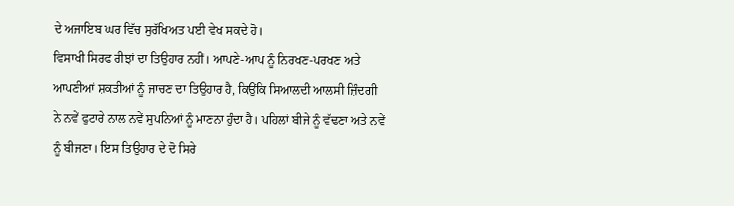ਦੇ ਅਜਾਇਬ ਘਰ ਵਿੱਚ ਸੁਰੱਖਿਅਤ ਪਈ ਵੇਖ ਸਕਦੇ ਹੋ।
ਵਿਸਾਖੀ ਸਿਰਫ ਰੀਝਾਂ ਦਾ ਤਿਉਹਾਰ ਨਹੀਂ। ਆਪਣੇ-ਆਪ ਨੂੰ ਨਿਰਖਣ-ਪਰਖਣ ਅਤੇ ਆਪਣੀਆਂ ਸ਼ਕਤੀਆਂ ਨੂੰ ਜਾਚਣ ਦਾ ਤਿਉਹਾਰ ਹੈ, ਕਿਉਂਕਿ ਸਿਆਲਦੀ ਆਲਸੀ ਜ਼ਿੰਦਗੀ ਨੇ ਨਵੇਂ ਫੁਟਾਰੇ ਨਾਲ ਨਵੇਂ ਸੁਪਨਿਆਂ ਨੂੰ ਮਾਣਨਾ ਹੁੰਦਾ ਹੈ। ਪਹਿਲਾਂ ਬੀਜੇ ਨੂੰ ਵੱਢਣਾ ਅਤੇ ਨਵੇਂ ਨੂੰ ਬੀਜਣਾ। ਇਸ ਤਿਉਹਾਰ ਦੇ ਦੋ ਸਿਰੇ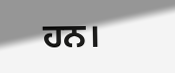ਹਨ।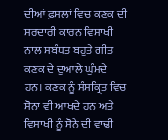ਦੀਆਂ ਫ਼ਸਲਾਂ ਵਿਚ ਕਣਕ ਦੀ ਸਰਦਾਰੀ ਕਾਰਨ ਵਿਸਾਖੀ ਨਾਲ ਸਬੰਧਤ ਬਹੁਤੇ ਗੀਤ ਕਣਕ ਦੇ ਦੁਆਲੇ ਘੁੰਮਦੇ ਹਨ। ਕਣਕ ਨੂੰ ਸੰਸਕ੍ਰਿਤ ਵਿਚ ਸੋਨਾ ਵੀ ਆਖਦੇ ਹਨ ਅਤੇ ਵਿਸਾਖੀ ਨੂੰ ਸੋਨੇ ਦੀ ਵਾਢੀ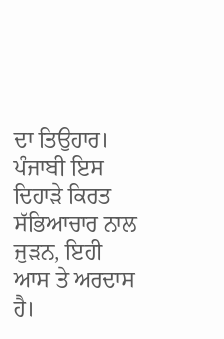ਦਾ ਤਿਉਹਾਰ।
ਪੰਜਾਬੀ ਇਸ ਦਿਹਾੜੇ ਕਿਰਤ ਸੱਭਿਆਚਾਰ ਨਾਲ ਜੁੜਨ, ਇਹੀ ਆਸ ਤੇ ਅਰਦਾਸ ਹੈ।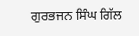ਗੁਰਭਜਨ ਸਿੰਘ ਗਿੱਲ